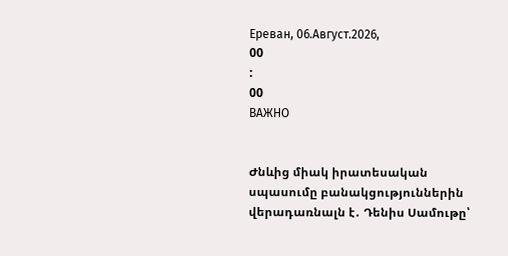Ереван, 06.Август.2026,
00
:
00
ВАЖНО


Ժնևից միակ իրատեսական սպասումը բանակցություններին վերադառնալն է․ Դենիս Սամութը՝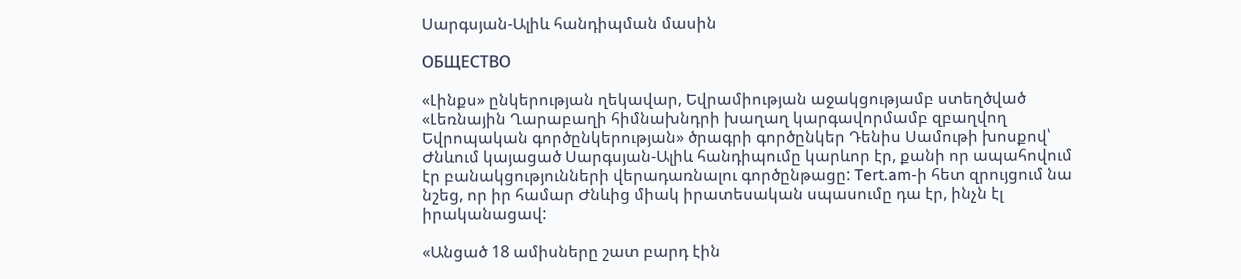Սարգսյան-Ալիև հանդիպման մասին

ОБЩЕСТВО

«Լինքս» ընկերության ղեկավար, Եվրամիության աջակցությամբ ստեղծված «Լեռնային Ղարաբաղի հիմնախնդրի խաղաղ կարգավորմամբ զբաղվող Եվրոպական գործընկերության» ծրագրի գործընկեր Դենիս Սամութի խոսքով՝ Ժնևում կայացած Սարգսյան-Ալիև հանդիպումը կարևոր էր, քանի որ ապահովում էր բանակցությունների վերադառնալու գործընթացը: Tert.am-ի հետ զրույցում նա նշեց, որ իր համար Ժնևից միակ իրատեսական սպասումը դա էր, ինչն էլ իրականացավ:

«Անցած 18 ամիսները շատ բարդ էին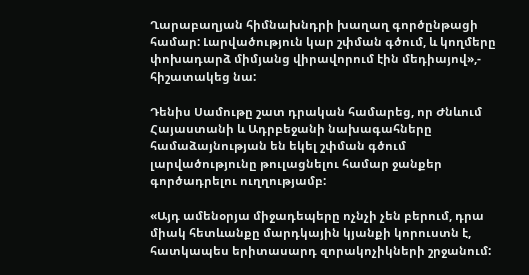Ղարաբաղյան հիմնախնդրի խաղաղ գործընթացի համար: Լարվածություն կար շփման գծում, և կողմերը փոխադարձ միմյանց վիրավորում էին մեդիայով»,- հիշատակեց նա:

Դենիս Սամութը շատ դրական համարեց, որ Ժնևում Հայաստանի և Ադրբեջանի նախագահները համաձայնության են եկել շփման գծում լարվածությունը թուլացնելու համար ջանքեր գործադրելու ուղղությամբ:

«Այդ ամենօրյա միջադեպերը ոչնչի չեն բերում, դրա միակ հետևանքը մարդկային կյանքի կորուստն է, հատկապես երիտասարդ զորակոչիկների շրջանում: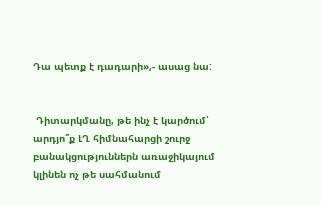Դա պետք է դադարի»,- ասաց նա:


 Դիտարկմանը, թե ինչ է կարծում՝ արդյո՞ք ԼՂ հիմնահարցի շուրջ բանակցություններն առաջիկայում կլինեն ոչ թե սահմանում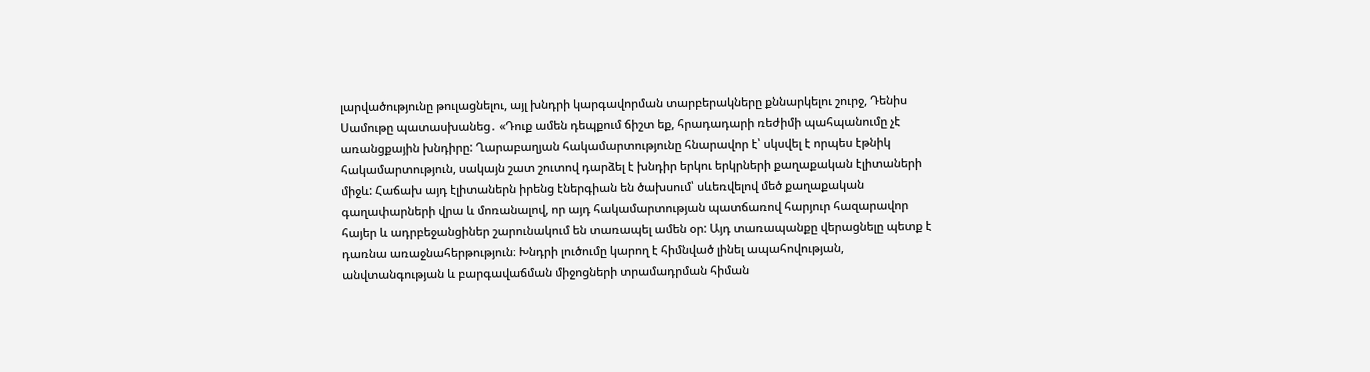լարվածությունը թուլացնելու, այլ խնդրի կարգավորման տարբերակները քննարկելու շուրջ, Դենիս Սամութը պատասխանեց․ «Դուք ամեն դեպքում ճիշտ եք, հրադադարի ռեժիմի պահպանումը չէ առանցքային խնդիրը: Ղարաբաղյան հակամարտությունը հնարավոր է՝ սկսվել է որպես էթնիկ հակամարտություն, սակայն շատ շուտով դարձել է խնդիր երկու երկրների քաղաքական էլիտաների միջև: Հաճախ այդ էլիտաներն իրենց էներգիան են ծախսում՝ սևեռվելով մեծ քաղաքական գաղափարների վրա և մոռանալով, որ այդ հակամարտության պատճառով հարյուր հազարավոր հայեր և ադրբեջանցիներ շարունակում են տառապել ամեն օր: Այդ տառապանքը վերացնելը պետք է դառնա առաջնահերթություն։ Խնդրի լուծումը կարող է հիմնված լինել ապահովության, անվտանգության և բարգավաճման միջոցների տրամադրման հիման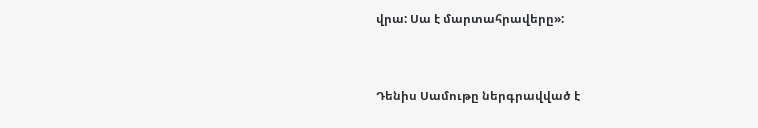վրա: Սա է մարտահրավերը»:


Դենիս Սամութը ներգրավված է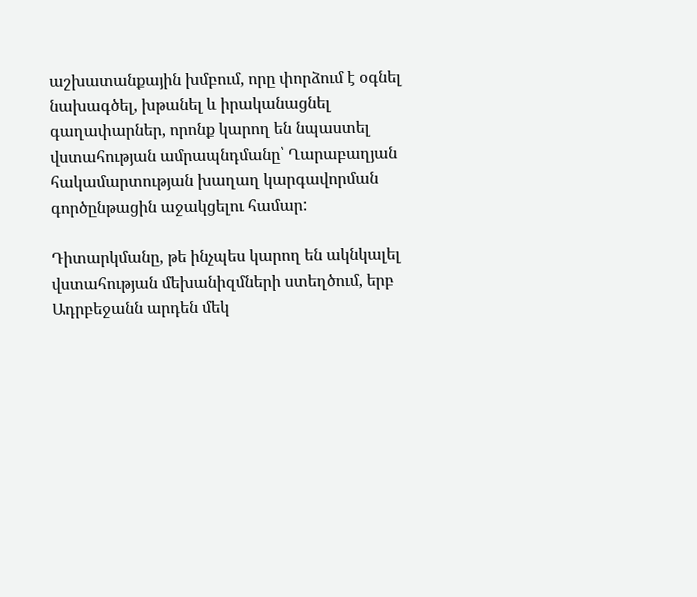աշխատանքային խմբում, որը փորձում է օգնել նախագծել, խթանել և իրականացնել գաղափարներ, որոնք կարող են նպաստել վստահության ամրապնդմանը՝ Ղարաբաղյան հակամարտության խաղաղ կարգավորման գործընթացին աջակցելու համար:

Դիտարկմանը, թե ինչպես կարող են ակնկալել վստահության մեխանիզմների ստեղծում, երբ Ադրբեջանն արդեն մեկ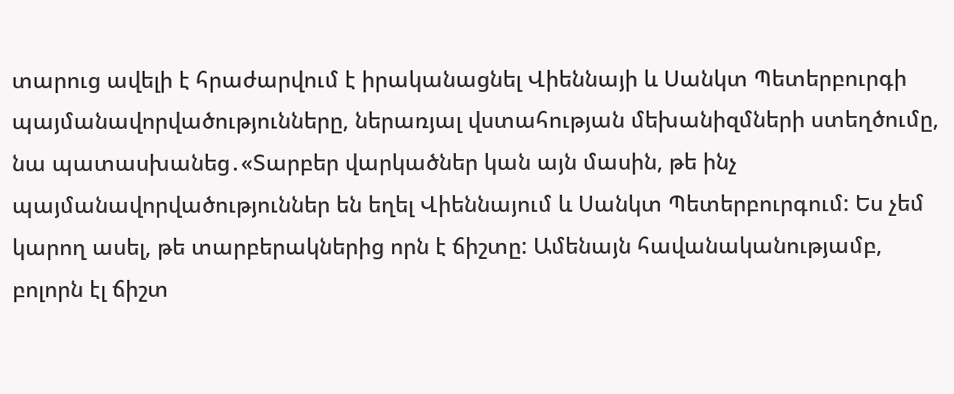տարուց ավելի է հրաժարվում է իրականացնել Վիեննայի և Սանկտ Պետերբուրգի պայմանավորվածությունները, ներառյալ վստահության մեխանիզմների ստեղծումը, նա պատասխանեց․«Տարբեր վարկածներ կան այն մասին, թե ինչ պայմանավորվածություններ են եղել Վիեննայում և Սանկտ Պետերբուրգում: Ես չեմ կարող ասել, թե տարբերակներից որն է ճիշտը: Ամենայն հավանականությամբ, բոլորն էլ ճիշտ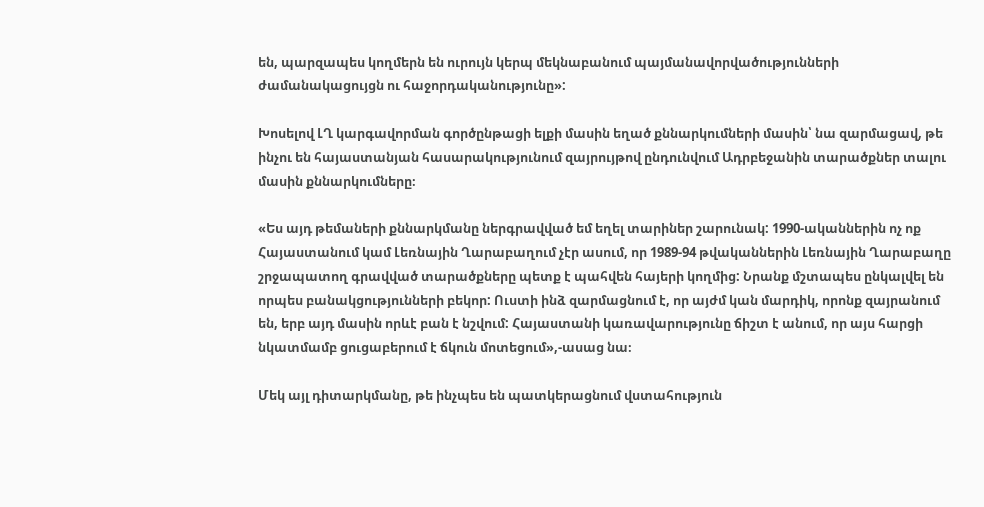են, պարզապես կողմերն են ուրույն կերպ մեկնաբանում պայմանավորվածությունների ժամանակացույցն ու հաջորդականությունը»:

Խոսելով ԼՂ կարգավորման գործընթացի ելքի մասին եղած քննարկումների մասին՝ նա զարմացավ, թե ինչու են հայաստանյան հասարակությունում զայրույթով ընդունվում Ադրբեջանին տարածքներ տալու մասին քննարկումները։

«Ես այդ թեմաների քննարկմանը ներգրավված եմ եղել տարիներ շարունակ: 1990-ականներին ոչ ոք Հայաստանում կամ Լեռնային Ղարաբաղում չէր ասում, որ 1989-94 թվականներին Լեռնային Ղարաբաղը շրջապատող գրավված տարածքները պետք է պահվեն հայերի կողմից: Նրանք մշտապես ընկալվել են որպես բանակցությունների բեկոր: Ուստի ինձ զարմացնում է, որ այժմ կան մարդիկ, որոնք զայրանում են, երբ այդ մասին որևէ բան է նշվում: Հայաստանի կառավարությունը ճիշտ է անում, որ այս հարցի նկատմամբ ցուցաբերում է ճկուն մոտեցում»,-ասաց նա։

Մեկ այլ դիտարկմանը, թե ինչպես են պատկերացնում վստահություն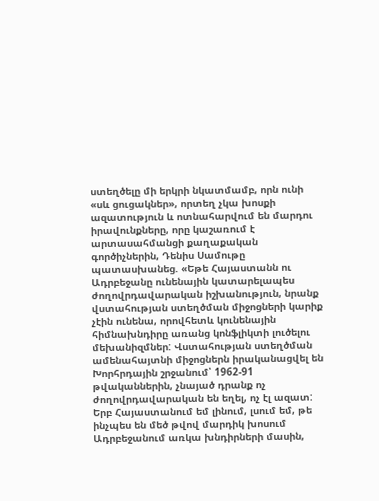ստեղծելը մի երկրի նկատմամբ, որն ունի «սև ցուցակներ», որտեղ չկա խոսքի ազատություն և ոտնահարվում են մարդու իրավունքները, որը կաշառում է արտասահմանցի քաղաքական գործիչներին, Դենիս Սամութը պատասխանեց. «Եթե Հայաստանն ու Ադրբեջանը ունենային կատարելապես ժողովրդավարական իշխանություն, նրանք վստահության ստեղծման միջոցների կարիք չէին ունենա, որովհետև կունենային հիմնախնդիրը առանց կոնֆլիկտի լուծելու մեխանիզմներ: Վստահության ստեղծման ամենահայտնի միջոցներն իրականացվել են Խորհրդային շրջանում՝ 1962-91 թվականներին, չնայած դրանք ոչ ժողովրդավարական են եղել, ոչ էլ ազատ: Երբ Հայաստանում եմ լինում, լսում եմ, թե ինչպես են մեծ թվով մարդիկ խոսում Ադրբեջանում առկա խնդիրների մասին,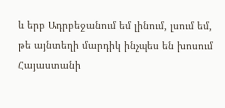և երբ Ադրբեջանում եմ լինում, լսում եմ, թե այնտեղի մարդիկ ինչպես են խոսում Հայաստանի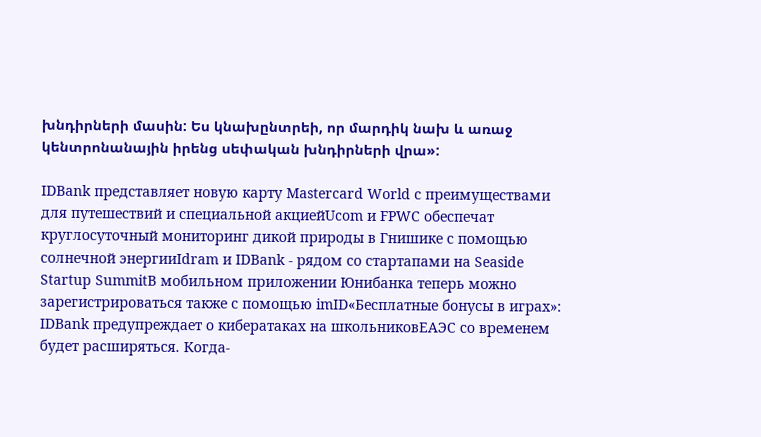խնդիրների մասին: Ես կնախընտրեի, որ մարդիկ նախ և առաջ կենտրոնանային իրենց սեփական խնդիրների վրա»:

IDBank представляет новую карту Mastercard World с преимуществами для путешествий и специальной акциейUcom и FPWC обеспечат круглосуточный мониторинг дикой природы в Гнишике с помощью солнечной энергииIdram и IDBank - рядом со стартапами на Seaside Startup SummitВ мобильном приложении Юнибанка теперь можно зарегистрироваться также с помощью imID«Бесплатные бонусы в играх»: IDBank предупреждает о кибератаках на школьниковЕАЭС со временем будет расширяться. Когда-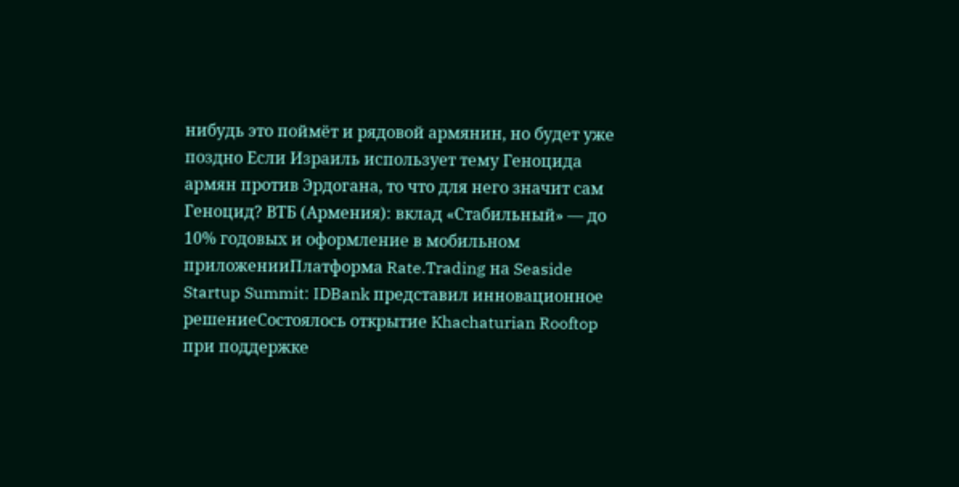нибудь это поймёт и рядовой армянин, но будет уже поздно Если Израиль использует тему Геноцида армян против Эрдогана, то что для него значит сам Геноцид? ВТБ (Армения): вклад «Стабильный» — до 10% годовых и оформление в мобильном приложенииПлатформа Rate.Trading на Seaside Startup Summit: IDBank представил инновационное решениеСостоялось открытие Khachaturian Rooftop при поддержке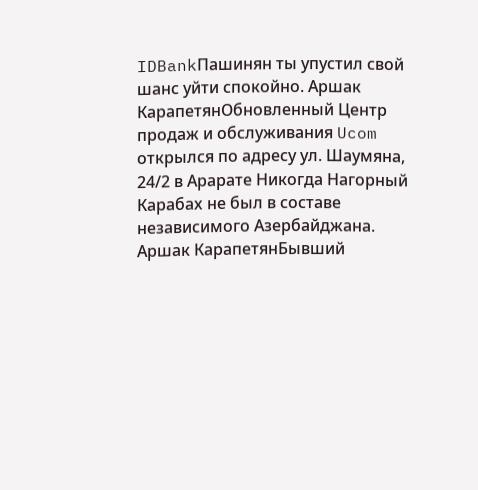IDBankПашинян ты упустил свой шанс уйти спокойно. Аршак КарапетянОбновленный Центр продаж и обслуживания Ucom открылся по адресу ул. Шаумяна, 24/2 в Арарате Никогда Нагорный Карабах не был в составе независимого Азербайджана. Аршак КарапетянБывший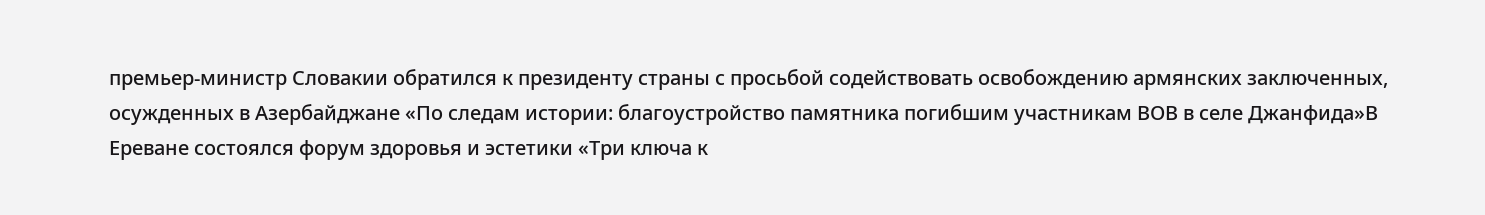премьер-министр Словакии обратился к президенту страны с просьбой содействовать освобождению армянских заключенных, осужденных в Азербайджане «По следам истории: благоустройство памятника погибшим участникам ВОВ в селе Джанфида»В Ереване состоялся форум здоровья и эстетики «Три ключа к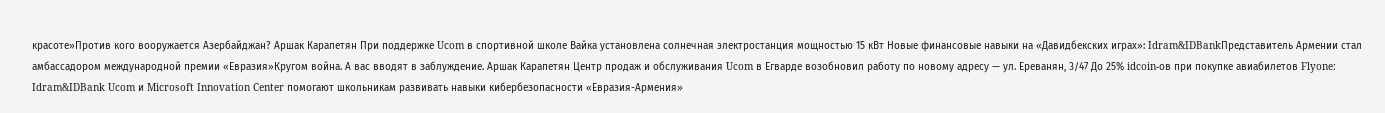красоте»Против кого вооружается Азербайджан? Аршак Карапетян При поддержке Ucom в спортивной школе Вайка установлена солнечная электростанция мощностью 15 кВт Новые финансовые навыки на «Давидбекских играх»: Idram&IDBankПредставитель Армении стал амбассадором международной премии «Евразия»Кругом война. А вас вводят в заблуждение. Аршак Карапетян Центр продаж и обслуживания Ucom в Егварде возобновил работу по новому адресу — ул. Ереванян, 3/47 До 25% idcoin-ов при покупке авиабилетов Flyone: Idram&IDBank Ucom и Microsoft Innovation Center помогают школьникам развивать навыки кибербезопасности «Евразия-Армения»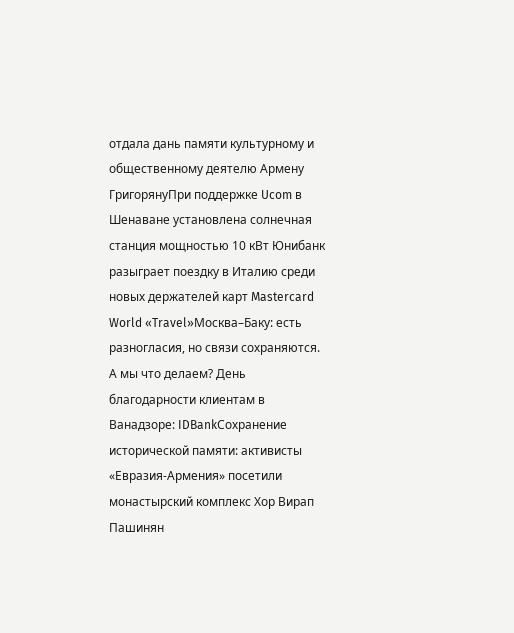отдала дань памяти культурному и общественному деятелю Армену ГригорянуПри поддержке Ucom в Шенаване установлена солнечная станция мощностью 10 кВт Юнибанк разыграет поездку в Италию среди новых держателей карт Mastercard World «Travel»Москва–Баку: есть разногласия, но связи сохраняются. А мы что делаем? День благодарности клиентам в Ванадзоре: IDBankСохранение исторической памяти: активисты «Евразия-Армения» посетили монастырский комплекс Хор Вирап Пашинян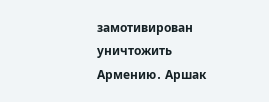замотивирован уничтожить Армению․ Аршак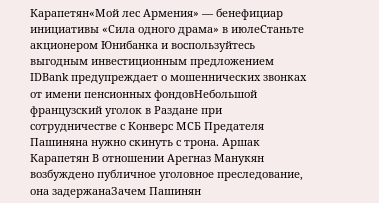Карапетян«Мой лес Армения» — бенефициар инициативы «Сила одного драма» в июлеСтаньте акционером Юнибанка и воспользуйтесь выгодным инвестиционным предложением IDBank предупреждает о мошеннических звонках от имени пенсионных фондовНебольшой французский уголок в Раздане при сотрудничестве с Конверс МСБ Предателя Пашиняна нужно скинуть с трона. Аршак Карапетян В отношении Арегназ Манукян возбуждено публичное уголовное преследование, она задержанаЗачем Пашинян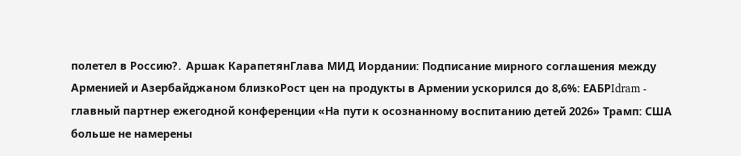полетел в Россию?․ Аршак КарапетянГлава МИД Иордании: Подписание мирного соглашения между Арменией и Азербайджаном близкоРост цен на продукты в Армении ускорился до 8,6%: ЕАБРIdram - главный партнер ежегодной конференции «На пути к осознанному воспитанию детей 2026» Трамп: США больше не намерены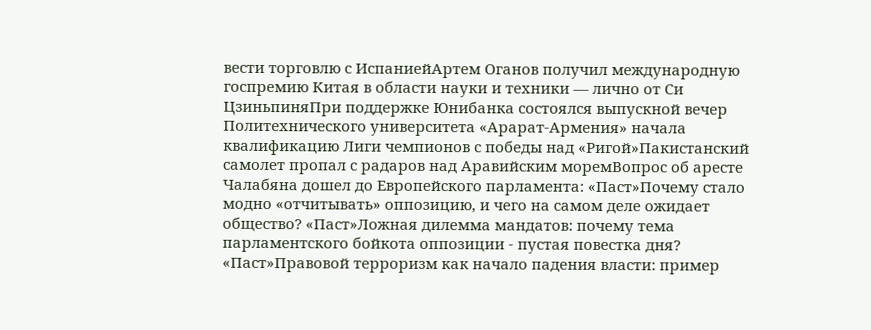вести торговлю с ИспаниейАртем Оганов получил международную госпремию Китая в области науки и техники — лично от Си ЦзиньпиняПри поддержке Юнибанка состоялся выпускной вечер Политехнического университета «Арарат‑Армения» начала квалификацию Лиги чемпионов с победы над «Ригой»Пакистанский самолет пропал с радаров над Аравийским моремВопрос об аресте Чалабяна дошел до Европейского парламента: «Паст»Почему стало модно «отчитывать» оппозицию, и чего на самом деле ожидает общество? «Паст»Ложная дилемма мандатов: почему тема парламентского бойкота оппозиции - пустая повестка дня? «Паст»Правовой терроризм как начало падения власти: пример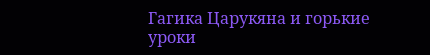Гагика Царукяна и горькие уроки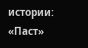истории: «Паст»